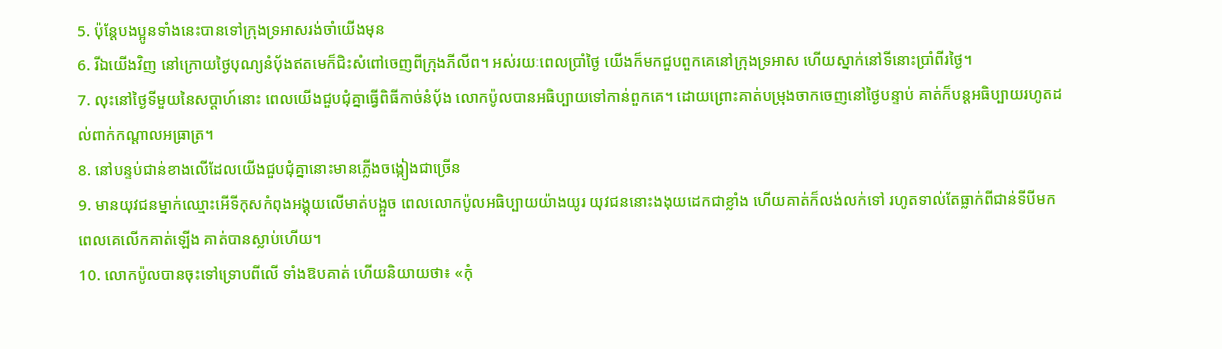5. ប៉ុន្ដែបងប្អូនទាំងនេះបានទៅក្រុងទ្រអាសរង់ចាំយើងមុន
6. រីឯយើងវិញ នៅក្រោយថ្ងៃបុណ្យនំប៉័ងឥតមេក៏ជិះសំពៅចេញពីក្រុងភីលីព។ អស់រយៈពេលប្រាំថ្ងៃ យើងក៏មកជួបពួកគេនៅក្រុងទ្រអាស ហើយស្នាក់នៅទីនោះប្រាំពីរថ្ងៃ។
7. លុះនៅថ្ងៃទីមួយនៃសប្ដាហ៍នោះ ពេលយើងជួបជុំគ្នាធ្វើពិធីកាច់នំប៉័ង លោកប៉ូលបានអធិប្បាយទៅកាន់ពួកគេ។ ដោយព្រោះគាត់បម្រុងចាកចេញនៅថ្ងៃបន្ទាប់ គាត់ក៏បន្ដអធិប្បាយរហូតដល់ពាក់កណ្ដាលអធ្រាត្រ។
8. នៅបន្ទប់ជាន់ខាងលើដែលយើងជួបជុំគ្នានោះមានភ្លើងចង្កៀងជាច្រើន
9. មានយុវជនម្នាក់ឈ្មោះអើទីកុសកំពុងអង្គុយលើមាត់បង្អួច ពេលលោកប៉ូលអធិប្បាយយ៉ាងយូរ យុវជននោះងងុយដេកជាខ្លាំង ហើយគាត់ក៏លង់លក់ទៅ រហូតទាល់តែធ្លាក់ពីជាន់ទីបីមក ពេលគេលើកគាត់ឡើង គាត់បានស្លាប់ហើយ។
10. លោកប៉ូលបានចុះទៅទ្រោបពីលើ ទាំងឱបគាត់ ហើយនិយាយថា៖ «កុំ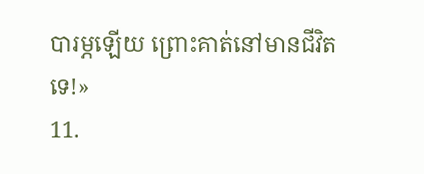បារម្ភឡើយ ព្រោះគាត់នៅមានជីវិតទេ!»
11.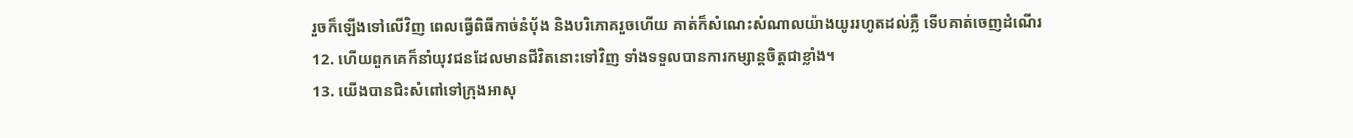រួចក៏ឡើងទៅលើវិញ ពេលធ្វើពិធីកាច់នំប៉័ង និងបរិភោគរួចហើយ គាត់ក៏សំណេះសំណាលយ៉ាងយូររហូតដល់ភ្លឺ ទើបគាត់ចេញដំណើរ
12. ហើយពួកគេក៏នាំយុវជនដែលមានជីវិតនោះទៅវិញ ទាំងទទួលបានការកម្សាន្ដចិត្ដជាខ្លាំង។
13. យើងបានជិះសំពៅទៅក្រុងអាសុ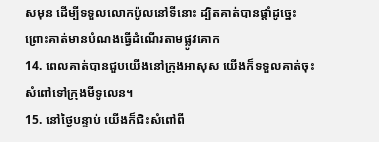សមុន ដើម្បីទទួលលោកប៉ូលនៅទីនោះ ដ្បិតគាត់បានផ្ដាំដូច្នេះ ព្រោះគាត់មានបំណងធ្វើដំណើរតាមផ្លូវគោក
14. ពេលគាត់បានជួបយើងនៅក្រុងអាសុស យើងក៏ទទួលគាត់ចុះសំពៅទៅក្រុងមីទូលេន។
15. នៅថ្ងៃបន្ទាប់ យើងក៏ជិះសំពៅពី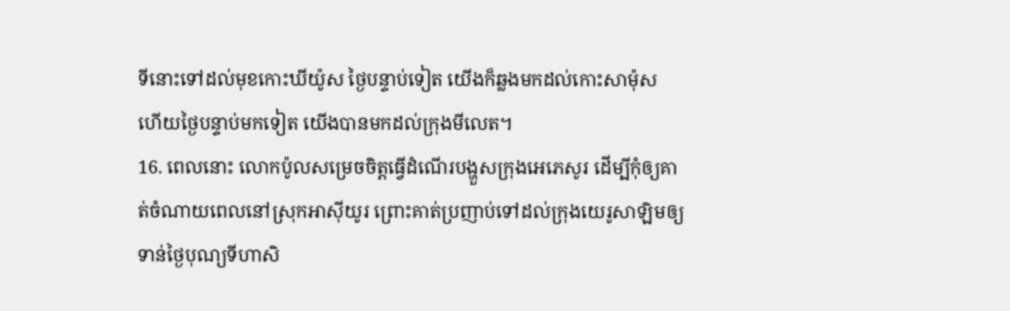ទីនោះទៅដល់មុខកោះឃីយ៉ូស ថ្ងៃបន្ទាប់ទៀត យើងក៏ឆ្លងមកដល់កោះសាម៉ុស ហើយថ្ងៃបន្ទាប់មកទៀត យើងបានមកដល់ក្រុងមីលេត។
16. ពេលនោះ លោកប៉ូលសម្រេចចិត្ដធ្វើដំណើរបង្ហួសក្រុងអេភេសូរ ដើម្បីកុំឲ្យគាត់ចំណាយពេលនៅស្រុកអាស៊ីយូរ ព្រោះគាត់ប្រញាប់ទៅដល់ក្រុងយេរូសាឡិមឲ្យទាន់ថ្ងៃបុណ្យទីហាសិ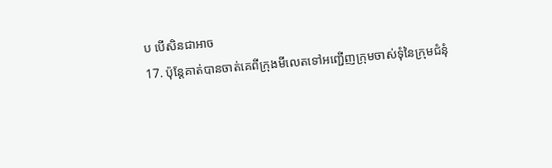ប បើសិនជាអាច
17. ប៉ុន្ដែគាត់បានចាត់គេពីក្រុងមីលេតទៅអញ្ជើញក្រុមចាស់ទុំនៃក្រុមជំនុំ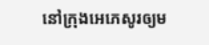នៅក្រុងអេភេសូរឲ្យម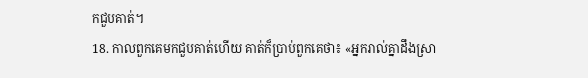កជួបគាត់។
18. កាលពួកគេមកជួបគាត់ហើយ គាត់ក៏ប្រាប់ពួកគេថា៖ «អ្នករាល់គ្នាដឹងស្រា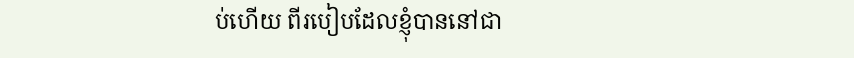ប់ហើយ ពីរបៀបដែលខ្ញុំបាននៅជា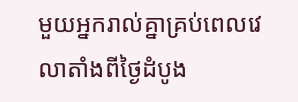មួយអ្នករាល់គ្នាគ្រប់ពេលវេលាតាំងពីថ្ងៃដំបូង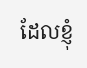ដែលខ្ញុំ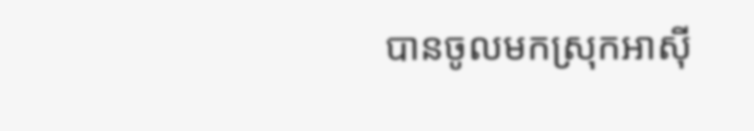បានចូលមកស្រុកអាស៊ី